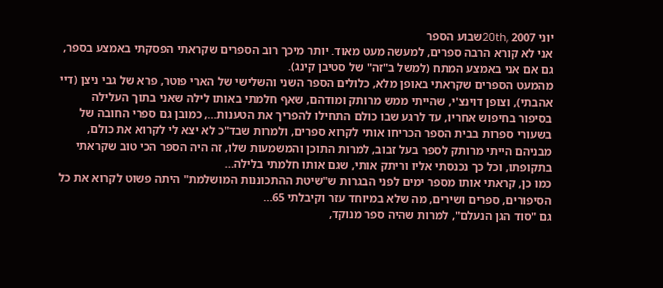יוני 20th, 2007שבוע הספר
אני לא קורא הרבה ספרים, למעשה מעט מאוד. יותר מיכך רוב הספרים שקראתי הפסקתי באמצע בספר, גם אם אני באמצע המתח (למשל ב"זה" של סטיבן קינג).
מהמעט הספרים שקראתי באופן מלא, כלולים הספר השני והשלישי של הארי פוטר, פרא של גבי ניצן (דיי אהבתי), וצופן דוינצ'י, שהייתי ממש מרותק ומודהם, שאף חלמתי באותו לילה שאני בתוך העלילה בסיפור בחיפוש אחריו, עד לרגע שבו כולם התחילו להפריך את הטענות…, כמובן גם ספרי החובה של
בשעורי ספרות בבית הספר הכריחו אותי לקרוא ספרים, ולמרות שבד"כ לא יצא לי לקרוא את כולם, מבניהם הייתי מרותק לספר בעל זבוב, למרות התוכן והמשמעות שלו, זה היה הספר הכי טוב שקראתי בתקופתו, וכל כך נכנסתי אליו וריתק אותי, שגם אותו חלמתי בלילה…
כמו כן, קראתי אותו מספר ימים לפני הבגרות ש"שיטת ההתכוננות המושלמת" היתה פשוט לקרוא את כל הסיפורים, ספרים ושירים, מה שלא במיוחד עזר וקיבלתי 65…
גם "סוד הגן הנעלם", למרות שהיה ספר מנוקד,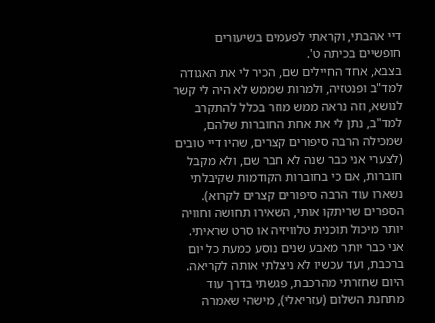דיי אהבתי, וקראתי לפעמים בשיעורים חופשיים בכיתה ט'.
בצבא, אחד החיילים שם, הכיר לי את האגודה למד"ב ופנטזיה, ולמרות שממש לא היה לי קשר לנושא, וזה נראה ממש מוזר בכלל להתקרב למד"ב, נתן לי את אחת החוברות שלהם, שמכילה הרבה סיפורים קצרים, שהיו דיי טובים (לצערי אני כבר שנה לא חבר שם, ולא מקבל חוברות, אם כי בחוברות הקודמות שקיבלתי נשארו עוד הרבה סיפורים קצרים לקרוא).
הספרים שריתקו אותי, השאירו תחושה וחוויה יותר מיכול תוכנית טלוויזיה או סרט שראיתי. אני כבר יותר מאבע שנים נוסע כמעת כל יום ברכבת, ועד עכשיו לא ניצלתי אותה לקריאה.
היום שחזרתי מהרכבת, פגשתי בדרך עוד מתחנת השלום (עזריאלי), מישהי שאמרה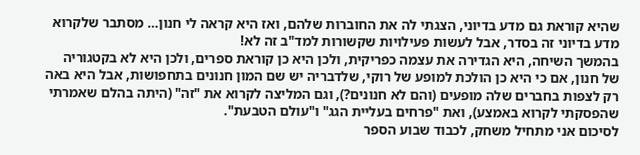שהיא קוראת גם מדע בדיוני, הצגתי לה את החוברות שלהם, ואז היא קראה לי חנון… מסתבר שלקרוא מדע בדיוני זה בסדר, אבל לעשות פעילויות שקשורות למד"ב זה לא!
בהמשך השיחה, היא הגדירה את עצמה כפריקית, ולכן היא כן קוראת ספרים, ולכן היא לא בקטגוריה של חנון, אם כי היא כן הולכת למופע של רוקי, שלדבריה יש שם המון חנונים בתחפושות, אבל היא באה רק לצפות בחברים שלה מופעים (והם לא חנונים?), וגם המליצה לקרוא את "זה" (היתה בהלם שאמרתי שהפסקתי לקרוא באמצע), ואת "פרחים בעליית הגג" ו"עולם הטבעת".
לסיכום אני מתחיל משחק, לכבוד שבוע הספר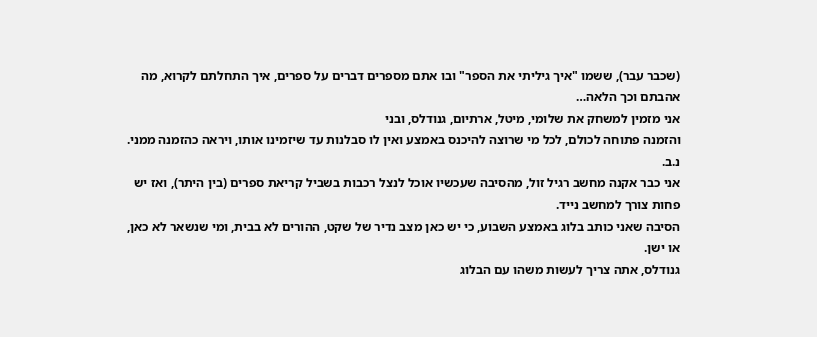(שכבר עבר), ששמו "איך גיליתי את הספר" ובו אתם מספרים דברים על ספרים, איך התחלתם לקרוא, מה אהבתם וכך הלאה…
אני מזמין למשחק את שלומי, מיטל, ארתיום, גנודלס, ובני
והזמנה פתוחה לכולם, לכל מי שרוצה להיכנס באמצע ואין לו סבלנות עד שיזמינו אותו, ויראה כהזמנה ממני.
נ.ב.
אני כבר אקנה מחשב רגיל זול, מהסיבה שעכשיו אוכל לנצל רכבות בשביל קריאת ספרים (בין היתר), ואז יש פחות צורך למחשב נייד.
הסיבה שאני כותב בלוג באמצע השבוע, כי יש כאן מצב נדיר של שקט, ההורים לא בבית, ומי שנשאר לא כאן, או ישן.
גנודלס, אתה צריך לעשות משהו עם הבלוג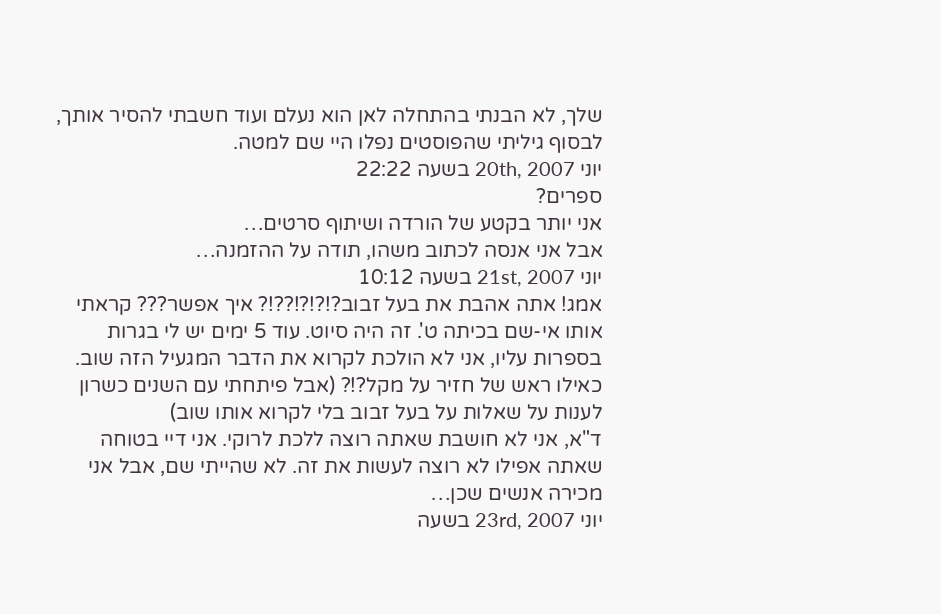שלך, לא הבנתי בהתחלה לאן הוא נעלם ועוד חשבתי להסיר אותך, לבסוף גיליתי שהפוסטים נפלו היי שם למטה.
יוני 20th, 2007 בשעה 22:22
ספרים?
אני יותר בקטע של הורדה ושיתוף סרטים…
אבל אני אנסה לכתוב משהו, תודה על ההזמנה…
יוני 21st, 2007 בשעה 10:12
אמג! אתה אהבת את בעל זבוב?!?!?!??!? איך אפשר??? קראתי אותו אי-שם בכיתה ט'. זה היה סיוט. עוד 5 ימים יש לי בגרות בספרות עליו, אני לא הולכת לקרוא את הדבר המגעיל הזה שוב. כאילו ראש של חזיר על מקל?!? (אבל פיתחתי עם השנים כשרון לענות על שאלות על בעל זבוב בלי לקרוא אותו שוב)
ד"א, אני לא חושבת שאתה רוצה ללכת לרוקי. אני דיי בטוחה שאתה אפילו לא רוצה לעשות את זה. לא שהייתי שם, אבל אני מכירה אנשים שכן…
יוני 23rd, 2007 בשעה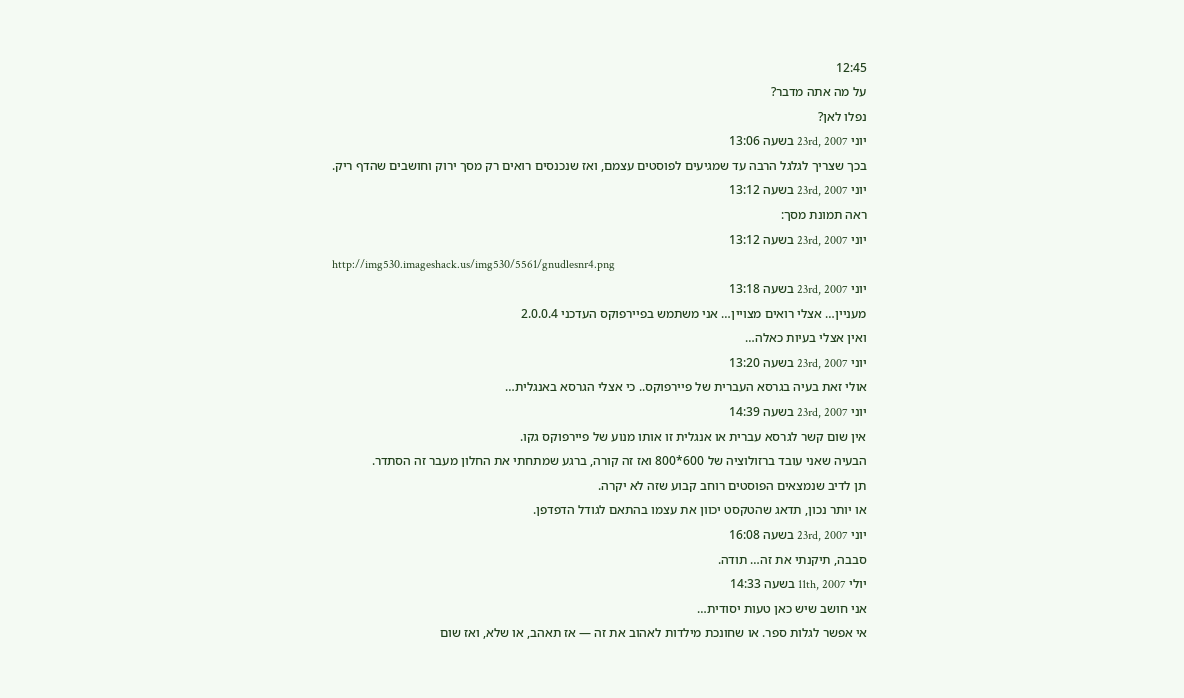12:45
על מה אתה מדבר?
נפלו לאן?
יוני 23rd, 2007 בשעה 13:06
בכך שצריך לגלגל הרבה עד שמגיעים לפוסטים עצמם, ואז שנכנסים רואים רק מסך ירוק וחושבים שהדף ריק.
יוני 23rd, 2007 בשעה 13:12
ראה תמונת מסך:
יוני 23rd, 2007 בשעה 13:12
http://img530.imageshack.us/img530/5561/gnudlesnr4.png
יוני 23rd, 2007 בשעה 13:18
מעניין… אצלי רואים מצויין… אני משתמש בפיירפוקס העדכני 2.0.0.4
ואין אצלי בעיות כאלה…
יוני 23rd, 2007 בשעה 13:20
אולי זאת בעיה בגרסא העברית של פיירפוקס.. כי אצלי הגרסא באנגלית…
יוני 23rd, 2007 בשעה 14:39
אין שום קשר לגרסא עברית או אנגלית זו אותו מנוע של פיירפוקס גקו.
הבעיה שאני עובד ברזולוציה של 600*800 ואז זה קורה, ברגע שמתחתי את החלון מעבר זה הסתדר.
תן לדיב שנמצאים הפוסטים רוחב קבוע שזה לא יקרה.
או יותר נכון, תדאג שהטקסט יכוון את עצמו בהתאם לגודל הדפדפן.
יוני 23rd, 2007 בשעה 16:08
סבבה, תיקנתי את זה… תודה.
יולי 11th, 2007 בשעה 14:33
אני חושב שיש כאן טעות יסודית…
אי אפשר לגלות ספר. או שחונכת מילדות לאהוב את זה — אז תאהב, או שלא, ואז שום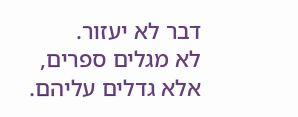דבר לא יעזור.
לא מגלים ספרים, אלא גדלים עליהם.